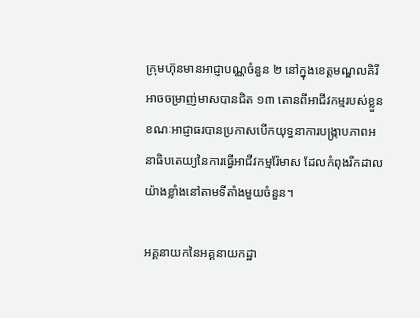ក្រុមហ៊ុនមានអាជ្ញាបណ្ណចំនួន ២ នៅក្នុងខេត្តមណ្ឌលគិរី អាចចម្រាញ់មាសបានជិត ១៣ តោនពីអាជីវកម្មរបស់ខ្លួន ខណៈអាជ្ញាធរបានប្រកាសបើកយុទ្ធនាការបង្រ្កាបភាពអនាធិបតេយ្យនៃការធ្វើអាជីវកម្មរ៉ែមាស ដែលកំពុងរីកដាលយ៉ាងខ្លាំងនៅតាមទីតាំងមួយចំនួន។

អគ្គនាយកនៃអគ្គនាយកដ្ឋា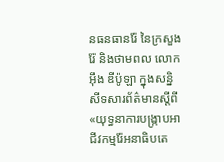នធនធានរ៉ែ នៃក្រសួងរ៉ែ និងថាមពល លោក អ៊ឹង ឌីប៉ូឡា ក្នុងសន្និសីទសារព័ត៌មានស្តីពី«យុទ្ធនាការបង្ក្រាបអាជីវកម្មរ៉ែអនាធិបតេ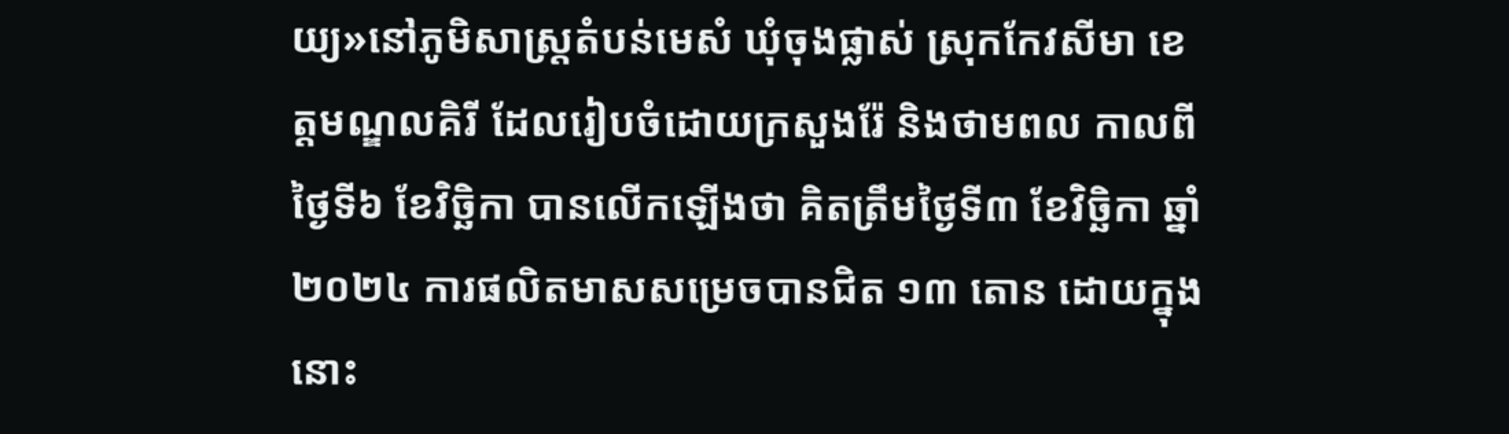យ្យ»នៅភូមិសាស្រ្តតំបន់មេសំ ឃុំចុងផ្លាស់ ស្រុកកែវសីមា ខេត្តមណ្ឌលគិរី ដែលរៀបចំដោយក្រសួងរ៉ែ និងថាមពល កាលពីថ្ងៃទី៦ ខែវិច្ឆិកា បានលើកឡើងថា គិតត្រឹមថ្ងៃទី៣ ខែវិច្ឆិកា ឆ្នាំ២០២៤ ការផលិតមាសសម្រេចបានជិត ១៣ តោន ដោយក្នុងនោះ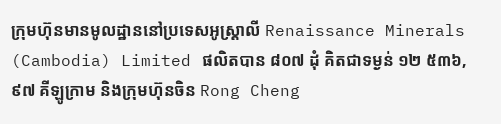ក្រុមហ៊ុនមានមូលដ្ឋាននៅប្រទេសអូស្រ្តាលី Renaissance Minerals (Cambodia) Limited ផលិតបាន ៨០៧ ដុំ គិតជាទម្ងន់ ១២ ៥៣៦,៩៧ គីឡូក្រាម និងក្រុមហ៊ុនចិន Rong Cheng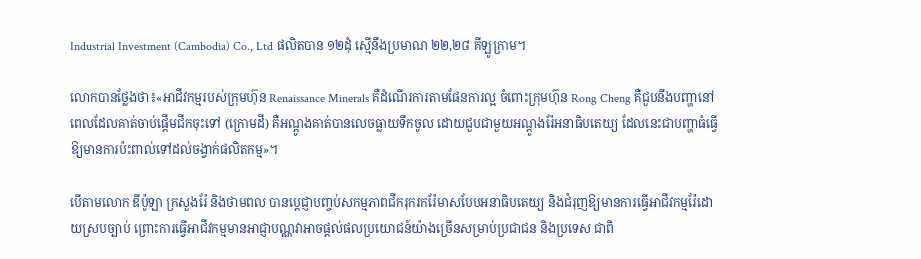Industrial Investment (Cambodia) Co., Ltd ផលិតបាន ១២ដុំ ស្មើនឹងប្រមាណ ២២,២៨ គីឡូក្រាម។

លោកបានថ្លែងថា៖«អាជីវកម្មរបស់ក្រុមហ៊ុន Renaissance Minerals គឺដំណើរការតាមផែនការល្អ ចំពោះក្រុមហ៊ុន Rong Cheng គឺជួបនឹងបញ្ហានៅពេលដែលគាត់ចាប់ផ្តើមជីកចុះទៅ (ក្រោមដី) គឺអណ្តូងគាត់បានលេចធ្លាយទឹកចូល ដោយជួបជាមួយអណ្តូងរ៉ែអនាធិបតេយ្យ ដែលនេះជាបញ្ហាធំធ្វើឱ្យមានការប៉ះពាល់ទៅដល់ចង្វាក់ផលិតកម្ម»។

បើតាមលោក ឌីប៉ូឡា ក្រសួងរ៉ែ និងថាមពល បានប្តេជ្ញាបញ្ចប់សកម្មភាពជីករុករករ៉ែមាសបែបអនាធិបតេយ្យ និងជំរុញឱ្យមានការធ្វើអាជីវកម្មរ៉ែដោយស្របច្បាប់ ព្រោះការធ្វើអាជីវកម្មមានអាជ្ញាបណ្ណវាអាចផ្តល់ផលប្រយោជន៍យ៉ាងច្រើនសម្រាប់ប្រជាជន និងប្រទេស ជាពិ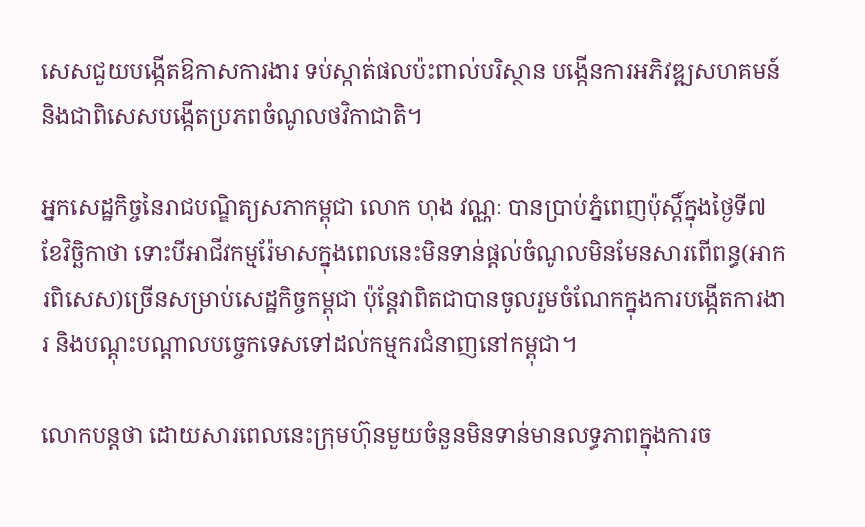សេសជួយបង្កើតឱកាសការងារ ទប់ស្កាត់ផលប៉ះពាល់បរិស្ថាន បង្កើនការអភិវឌ្ឍសហគមន៍ និងជាពិសេសបង្កើតប្រភពចំណូលថវិកាជាតិ។

អ្នកសេដ្ឋកិច្ចនៃរាជបណ្ឌិត្យសភាកម្ពុជា លោក ហុង វណ្ណៈ បានប្រាប់ភ្នំពេញប៉ុស្តិ៍ក្នុងថ្ងៃទី៧ ខែវិច្ឆិកាថា ទោះបីអាជីវកម្មរ៉ែមាសក្នុងពេលនេះមិនទាន់ផ្តល់ចំណូលមិនមែនសារពើពន្ធ(អាករពិសេស)ច្រើនសម្រាប់សេដ្ឋកិច្ចកម្ពុជា ប៉ុន្តែវាពិតជាបានចូលរួមចំណែកក្នុងការបង្កើតការងារ និងបណ្តុះបណ្តាលបច្ចេកទេសទៅដល់កម្មករជំនាញនៅកម្ពុជា។

លោកបន្តថា ដោយសារពេលនេះក្រុមហ៊ុនមួយចំនួនមិនទាន់មានលទ្ធភាពក្នុងការច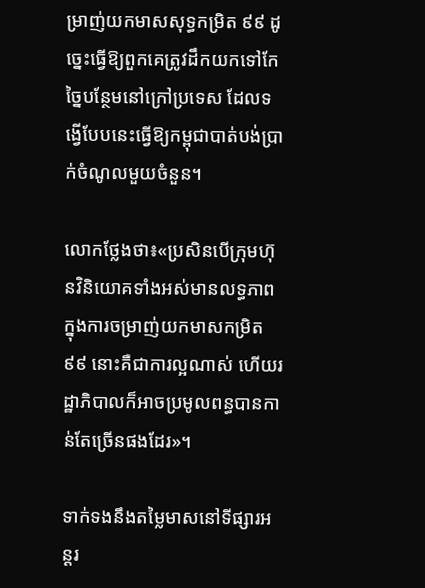ម្រាញ់យកមាសសុទ្ធកម្រិត ៩៩ ដូច្នេះធ្វើឱ្យពួកគេត្រូវដឹកយកទៅកែច្នៃបន្ថែមនៅក្រៅប្រទេស ដែលទង្វើបែបនេះធ្វើឱ្យកម្ពុជាបាត់បង់ប្រាក់ចំណូលមួយចំនួន។

លោកថ្លែងថា៖«ប្រសិនបើក្រុមហ៊ុនវិនិយោគទាំងអស់មានលទ្ធភាពក្នុងការចម្រាញ់យកមាសកម្រិត ៩៩ នោះគឺជាការល្អណាស់ ហើយរដ្ឋាភិបាលក៏អាចប្រមូលពន្ធបានកាន់តែច្រើនផងដែរ»។

ទាក់ទងនឹងតម្លៃមាសនៅទីផ្សារអន្តរ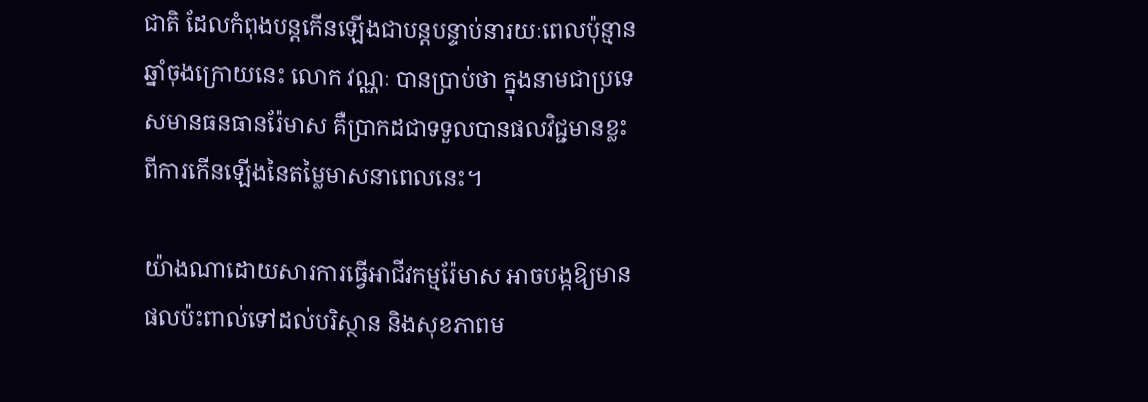ជាតិ ដែលកំពុងបន្តកើនឡើងជាបន្តបន្ទាប់នារយៈពេលប៉ុន្មានឆ្នាំចុងក្រោយនេះ លោក វណ្ណៈ បានប្រាប់ថា ក្នុងនាមជាប្រទេសមានធនធានរ៉ែមាស គឺប្រាកដជាទទួលបានផលវិជ្ជមានខ្លះពីការកើនឡើងនៃតម្លៃមាសនាពេលនេះ។

យ៉ាងណាដោយសារការធ្វើអាជីវកម្មរ៉ែមាស អាចបង្កឱ្យមានផលប៉ះពាល់ទៅដល់បរិស្ថាន និងសុខភាពម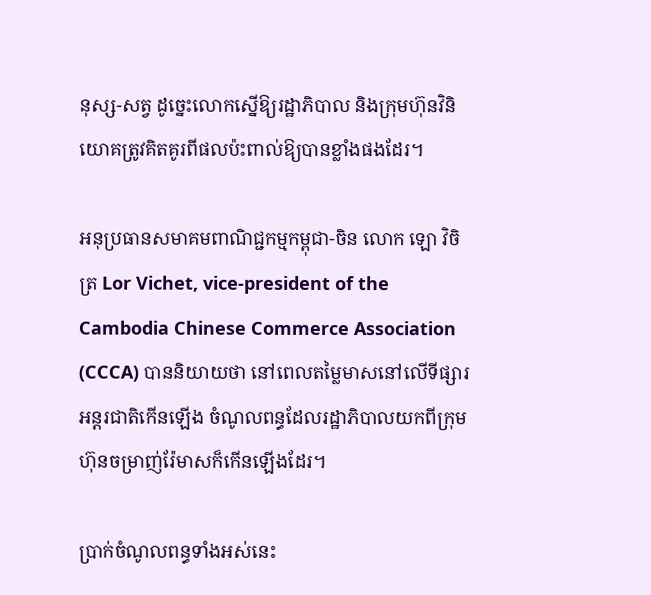នុស្ស-សត្វ ដូច្នេះលោកស្នើឱ្យរដ្ឋាភិបាល និងក្រុមហ៊ុនវិនិយោគត្រូវគិតគូរពីផលប៉ះពាល់ឱ្យបានខ្លាំងផងដែរ។

អនុប្រធានសមាគមពាណិជ្ជកម្មកម្ពុជា-ចិន លោក ឡោ វិចិត្រ Lor Vichet, vice-president of the Cambodia Chinese Commerce Association (CCCA) បាននិយាយថា នៅពេលតម្លៃមាសនៅលើទីផ្សារអន្តរជាតិកើនឡើង ចំណូលពន្ធដែលរដ្ឋាភិបាលយកពីក្រុមហ៊ុនចម្រាញ់រ៉ែមាសក៏កើនឡើងដែរ។

ប្រាក់ចំណូលពន្ធទាំងអស់នេះ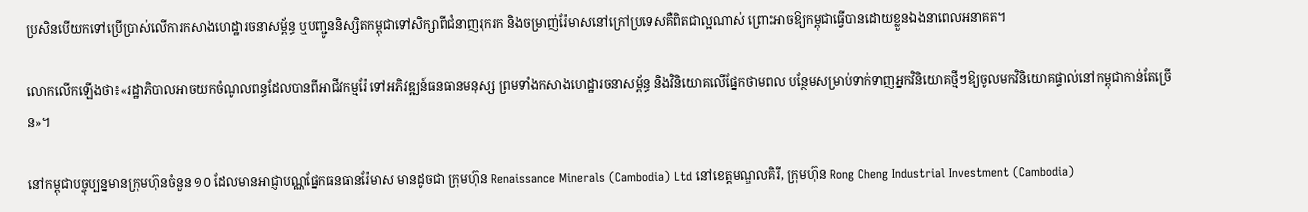ប្រសិនបើយកទៅប្រើប្រាស់លើការកសាងហេដ្ឋារចនាសម្ព័ន្ធ ឬបញ្ជូននិស្សិតកម្ពុជាទៅសិក្សាពីជំនាញរុករក និងចម្រាញ់រ៉ែមាសនៅក្រៅប្រទេសគឺពិតជាល្អណាស់ ព្រោះអាចឱ្យកម្ពុជាធ្វើបានដោយខ្លួនឯងនាពេលអនាគត។

លោកលើកឡើងថា៖«រដ្ឋាភិបាលអាចយកចំណូលពន្ធដែលបានពីអាជីវកម្មរ៉ែ ទៅអភិវឌ្ឍន៍ធនធានមនុស្ស ព្រមទាំងកសាងហេដ្ឋារចនាសម្ព័ន្ធ និងវិនិយោគលើផ្នែកថាមពល បន្ថែមសម្រាប់ទាក់ទាញអ្នកវិនិយោគថ្មីៗឱ្យចូលមកវិនិយោគផ្ទាល់នៅកម្ពុជាកាន់តែច្រើន»។

នៅកម្ពុជាបច្ចុប្បន្នមានក្រុមហ៊ុនចំនួន ១០ ដែលមានអាជ្ញាបណ្ណផ្នែកធនធានរ៉ែមាស មានដូចជា ក្រុមហ៊ុន Renaissance Minerals (Cambodia) Ltd នៅខេត្តមណ្ឌលគិរី, ក្រុមហ៊ុន Rong Cheng Industrial Investment (Cambodia)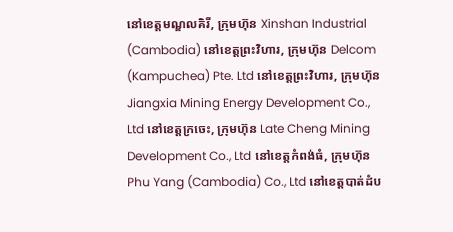នៅខេត្ដមណ្ឌលគិរី, ក្រុមហ៊ុន Xinshan Industrial (Cambodia) នៅខេត្ដព្រះវិហារ, ក្រុមហ៊ុន Delcom (Kampuchea) Pte. Ltd នៅខេត្ដព្រះវិហារ, ក្រុមហ៊ុន Jiangxia Mining Energy Development Co., Ltd នៅខេត្តក្រចេះ, ក្រុមហ៊ុន Late Cheng Mining Development Co., Ltd នៅខេត្តកំពង់ធំ, ក្រុមហ៊ុន Phu Yang (Cambodia) Co., Ltd នៅខេត្ដបាត់ដំប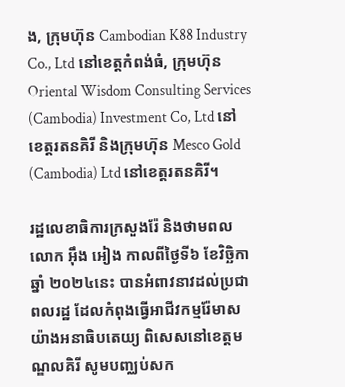ង, ក្រុមហ៊ុន Cambodian K88 Industry Co., Ltd នៅខេត្ដកំពង់ធំ, ក្រុមហ៊ុន Oriental Wisdom Consulting Services (Cambodia) Investment Co, Ltd នៅខេត្ដរតនគិរី និងក្រុមហ៊ុន Mesco Gold (Cambodia) Ltd នៅខេត្ដរតនគិរី។

រដ្ឋលេខាធិការក្រសួងរ៉ែ និងថាមពល លោក អ៊ឹង អៀង កាលពីថ្ងៃទី៦ ខែវិច្ឆិកា ឆ្នាំ ២០២៤នេះ បានអំពាវនាវដល់ប្រជាពលរដ្ឋ ដែលកំពុងធ្វើអាជីវកម្មរ៉ែមាសយ៉ាងអនាធិបតេយ្យ ពិសេសនៅខេត្តមណ្ឌលគិរី សូមបញ្ឈប់សក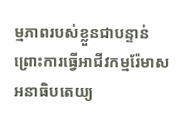ម្មភាពរបស់ខ្លួនជាបន្ទាន់ ព្រោះការធ្វើអាជីវកម្មរ៉ែមាសអនាធិបតេយ្យ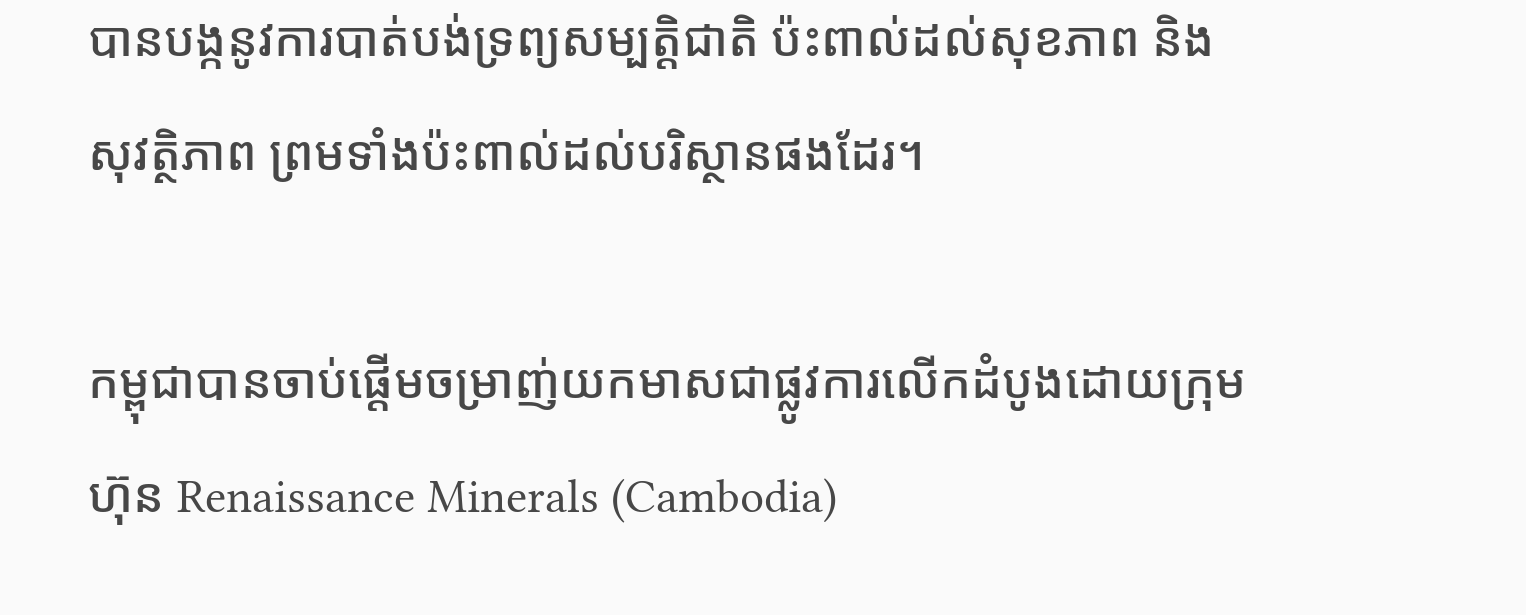បានបង្កនូវការបាត់បង់ទ្រព្យសម្បត្តិជាតិ ប៉ះពាល់ដល់សុខភាព និងសុវត្ថិភាព ព្រមទាំងប៉ះពាល់ដល់បរិស្ថានផងដែរ។

កម្ពុជាបានចាប់ផ្តើមចម្រាញ់យកមាសជាផ្លូវការលើកដំបូងដោយក្រុមហ៊ុន Renaissance Minerals (Cambodia)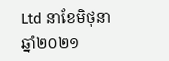Ltd នាខែមិថុនា ឆ្នាំ២០២១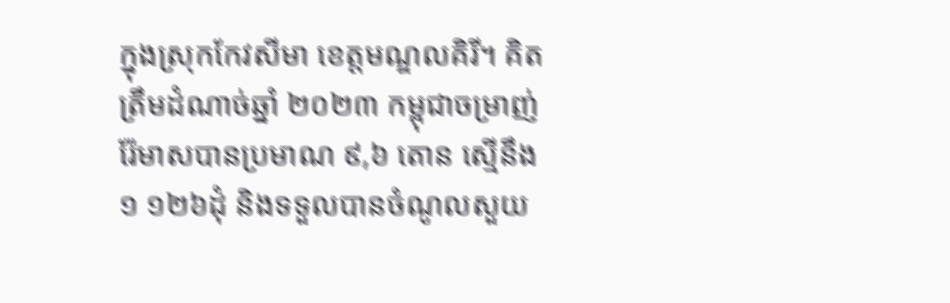ក្នុងស្រុកកែវសីមា ខេត្តមណ្ឌលគិរី។ គិតត្រឹមដំណាច់ឆ្នាំ ២០២៣ កម្ពុជាចម្រាញ់រ៉ែមាសបានប្រមាណ ៩,៦ តោន ស្មើនឹង ១ ១២៦ដុំ និងទទួលបានចំណូលសួយ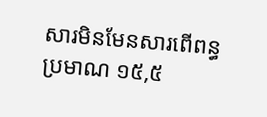សារមិនមែនសារពើពន្ធប្រមាណ ១៥,៥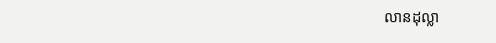លានដុល្លា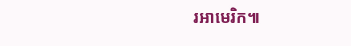រអាមេរិក៕